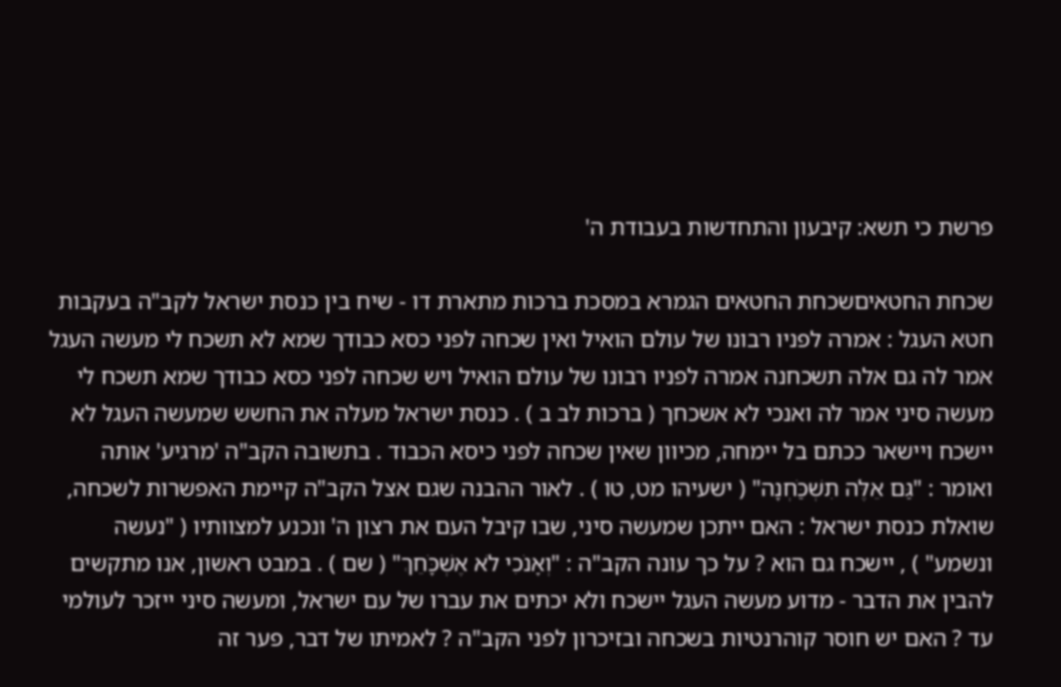פרשת כי תשא: קיבעון והתחדשות בעבודת ה'

שכחת החטאיםשכחת החטאים הגמרא במסכת ברכות מתארת דו ‑ שיח בין כנסת ישראל לקב"ה בעקבות חטא העגל : אמרה לפניו רבונו של עולם הואיל ואין שכחה לפני כסא כבודך שמא לא תשכח לי מעשה העגל אמר לה גם אלה תשכחנה אמרה לפניו רבונו של עולם הואיל ויש שכחה לפני כסא כבודך שמא תשכח לי מעשה סיני אמר לה ואנכי לא אשכחך ( ברכות לב ב ) . כנסת ישראל מעלה את החשש שמעשה העגל לא יישכח ויישאר ככתם בל יימחה, מכיוון שאין שכחה לפני כיסא הכבוד . בתשובה הקב"ה 'מרגיע' אותה ואומר : "גַּם אֵלֶּה תִשְׁכַֹּחְנָה" ( ישעיהו מט, טו ) . לאור ההבנה שגם אצל הקב"ה קיימת האפשרות לשכחה, שואלת כנסת ישראל : האם ייתכן שמעשה סיני, שבו קיבל העם את רצון ה' ונכנע למצוותיו ( "נעשה ונשמע" ) , יישכח גם הוא ? על כך עונה הקב"ה : "וְאָנֹכִי לֹא אֶשְׁכָֹּחֵךְ" ( שם ) . במבט ראשון, אנו מתקשים להבין את הדבר ‑ מדוע מעשה העגל יישכח ולא יכתים את עברו של עם ישראל, ומעשה סיני ייזכר לעולמי עד ? האם יש חוסר קוהרנטיות בשכחה ובזיכרון לפני הקב"ה ? לאמיתו של דבר, פער זה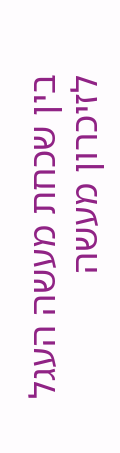בין שכחת מעשה העגל לזיכרון מעשה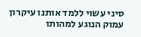סיני עשוי ללמד אותנו עיקרון עמוק הנוגע למהותו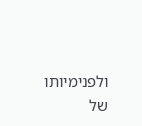ולפנימיותו של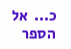כ...  אל הספר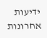ידיעות אחרונות